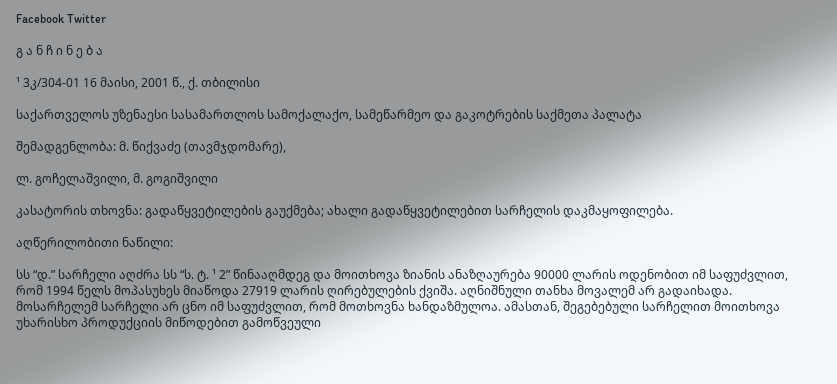Facebook Twitter

გ ა ნ ჩ ი ნ ე ბ ა

¹ 3კ/304-01 16 მაისი, 2001 წ., ქ. თბილისი

საქართველოს უზენაესი სასამართლოს სამოქალაქო, სამეწარმეო და გაკოტრების საქმეთა პალატა

შემადგენლობა: მ. წიქვაძე (თავმჯდომარე),

ლ. გოჩელაშვილი, მ. გოგიშვილი

კასატორის თხოვნა: გადაწყვეტილების გაუქმება; ახალი გადაწყვეტილებით სარჩელის დაკმაყოფილება.

აღწერილობითი ნაწილი:

სს “დ.” სარჩელი აღძრა სს “ს. ტ. ¹ 2” წინააღმდეგ და მოითხოვა ზიანის ანაზღაურება 90000 ლარის ოდენობით იმ საფუძვლით, რომ 1994 წელს მოპასუხეს მიაწოდა 27919 ლარის ღირებულების ქვიშა. აღნიშნული თანხა მოვალემ არ გადაიხადა. მოსარჩელემ სარჩელი არ ცნო იმ საფუძვლით, რომ მოთხოვნა ხანდაზმულოა. ამასთან, შეგებებული სარჩელით მოითხოვა უხარისხო პროდუქციის მიწოდებით გამოწვეული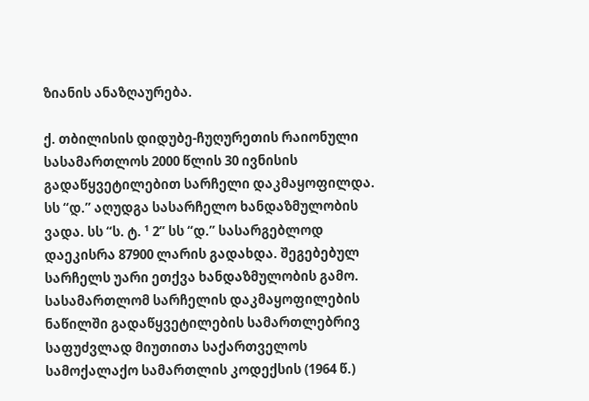ზიანის ანაზღაურება.

ქ. თბილისის დიდუბე-ჩუღურეთის რაიონული სასამართლოს 2000 წლის 30 ივნისის გადაწყვეტილებით სარჩელი დაკმაყოფილდა. სს “დ.” აღუდგა სასარჩელო ხანდაზმულობის ვადა. სს “ს. ტ. ¹ 2” სს “დ.” სასარგებლოდ დაეკისრა 87900 ლარის გადახდა. შეგებებულ სარჩელს უარი ეთქვა ხანდაზმულობის გამო. სასამართლომ სარჩელის დაკმაყოფილების ნაწილში გადაწყვეტილების სამართლებრივ საფუძვლად მიუთითა საქართველოს სამოქალაქო სამართლის კოდექსის (1964 წ.)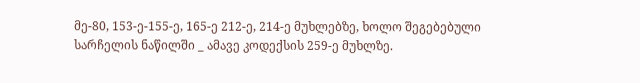მე-80, 153-ე-155-ე, 165-ე 212-ე, 214-ე მუხლებზე, ხოლო შეგებებული სარჩელის ნაწილში _ ამავე კოდექსის 259-ე მუხლზე.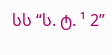სს “ს. ტ. ¹ 2”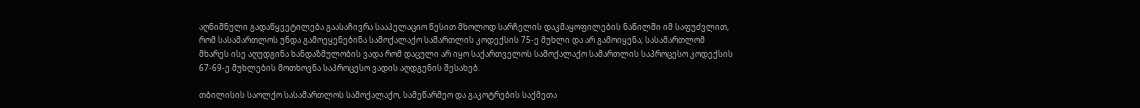აღნიშნული გადაწყვეტილება გაასაჩივრა სააპელაციო წესით მხოლოდ სარჩელის დაკმაყოფილების ნაწილში იმ საფუძვლით, რომ სასამართლოს უნდა გამოეყენებინა სამოქალაქო სამართლის კოდექსის 75-ე მუხლი და არ გამოიყენა; სასამართლომ მხარეს ისე აღუდგინა ხანდაზმულობის ვადა რომ დაცული არ იყო საქართველოს სამოქალაქო სამართლის საპროცესო კოდექსის 67-69-ე მუხლების მოთხოვნა საპროცესო ვადის აღდგენის შესახებ.

თბილისის საოლქო სასამართლოს სამოქალაქო, სამეწარმეო და გაკოტრების საქმეთა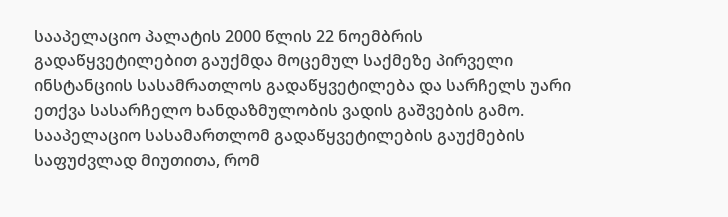სააპელაციო პალატის 2000 წლის 22 ნოემბრის გადაწყვეტილებით გაუქმდა მოცემულ საქმეზე პირველი ინსტანციის სასამრათლოს გადაწყვეტილება და სარჩელს უარი ეთქვა სასარჩელო ხანდაზმულობის ვადის გაშვების გამო. სააპელაციო სასამართლომ გადაწყვეტილების გაუქმების საფუძვლად მიუთითა, რომ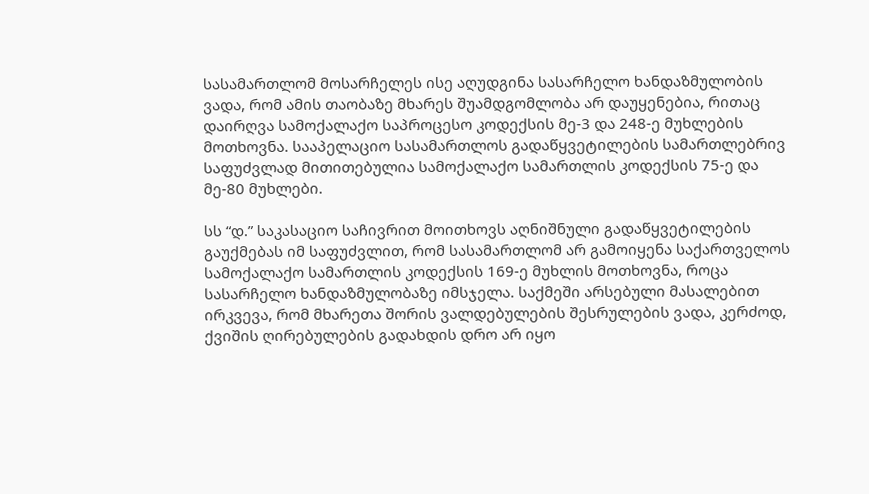სასამართლომ მოსარჩელეს ისე აღუდგინა სასარჩელო ხანდაზმულობის ვადა, რომ ამის თაობაზე მხარეს შუამდგომლობა არ დაუყენებია, რითაც დაირღვა სამოქალაქო საპროცესო კოდექსის მე-3 და 248-ე მუხლების მოთხოვნა. სააპელაციო სასამართლოს გადაწყვეტილების სამართლებრივ საფუძვლად მითითებულია სამოქალაქო სამართლის კოდექსის 75-ე და მე-80 მუხლები.

სს “დ.” საკასაციო საჩივრით მოითხოვს აღნიშნული გადაწყვეტილების გაუქმებას იმ საფუძვლით, რომ სასამართლომ არ გამოიყენა საქართველოს სამოქალაქო სამართლის კოდექსის 169-ე მუხლის მოთხოვნა, როცა სასარჩელო ხანდაზმულობაზე იმსჯელა. საქმეში არსებული მასალებით ირკვევა, რომ მხარეთა შორის ვალდებულების შესრულების ვადა, კერძოდ, ქვიშის ღირებულების გადახდის დრო არ იყო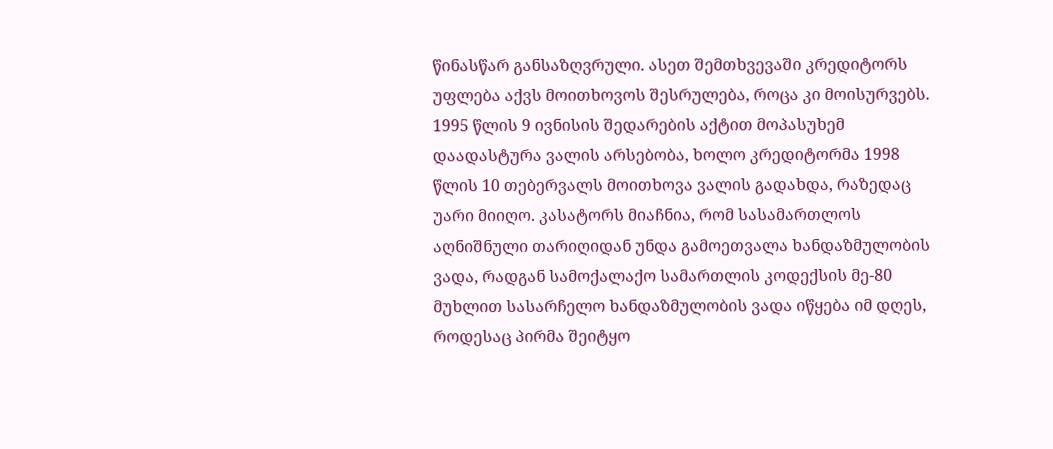წინასწარ განსაზღვრული. ასეთ შემთხვევაში კრედიტორს უფლება აქვს მოითხოვოს შესრულება, როცა კი მოისურვებს. 1995 წლის 9 ივნისის შედარების აქტით მოპასუხემ დაადასტურა ვალის არსებობა, ხოლო კრედიტორმა 1998 წლის 10 თებერვალს მოითხოვა ვალის გადახდა, რაზედაც უარი მიიღო. კასატორს მიაჩნია, რომ სასამართლოს აღნიშნული თარიღიდან უნდა გამოეთვალა ხანდაზმულობის ვადა, რადგან სამოქალაქო სამართლის კოდექსის მე-80 მუხლით სასარჩელო ხანდაზმულობის ვადა იწყება იმ დღეს, როდესაც პირმა შეიტყო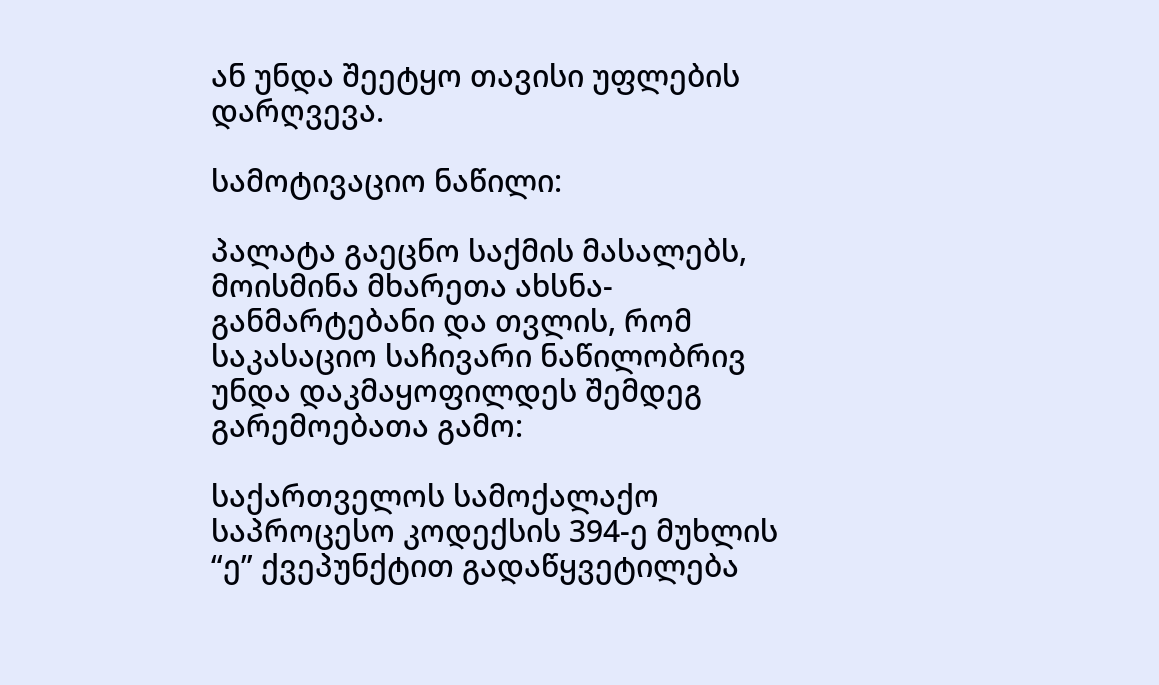ან უნდა შეეტყო თავისი უფლების დარღვევა.

სამოტივაციო ნაწილი:

პალატა გაეცნო საქმის მასალებს, მოისმინა მხარეთა ახსნა-განმარტებანი და თვლის, რომ საკასაციო საჩივარი ნაწილობრივ უნდა დაკმაყოფილდეს შემდეგ გარემოებათა გამო:

საქართველოს სამოქალაქო საპროცესო კოდექსის 394-ე მუხლის “ე” ქვეპუნქტით გადაწყვეტილება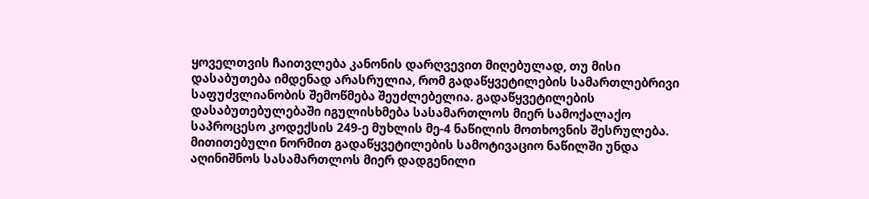ყოველთვის ჩაითვლება კანონის დარღვევით მიღებულად, თუ მისი დასაბუთება იმდენად არასრულია, რომ გადაწყვეტილების სამართლებრივი საფუძვლიანობის შემოწმება შეუძლებელია. გადაწყვეტილების დასაბუთებულებაში იგულისხმება სასამართლოს მიერ სამოქალაქო საპროცესო კოდექსის 249-ე მუხლის მე-4 ნაწილის მოთხოვნის შესრულება. მითითებული ნორმით გადაწყვეტილების სამოტივაციო ნაწილში უნდა აღინიშნოს სასამართლოს მიერ დადგენილი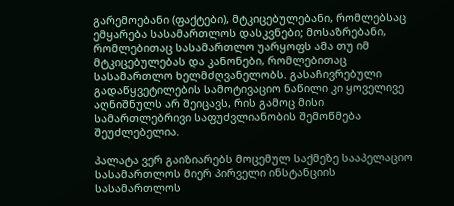გარემოებანი (ფაქტები), მტკიცებულებანი, რომლებსაც ემყარება სასამართლოს დასკვნები; მოსაზრებანი, რომლებითაც სასამართლო უარყოფს ამა თუ იმ მტკიცებულებას და კანონები, რომლებითაც სასამართლო ხელმძღვანელობს. გასაჩივრებული გადაწყვეტილების სამოტივაციო ნაწილი კი ყოველივე აღნიშნულს არ შეიცავს, რის გამოც მისი სამართლებრივი საფუძვლიანობის შემოწმება შეუძლებელია.

პალატა ვერ გაიზიარებს მოცემულ საქმეზე სააპელაციო სასამართლოს მიერ პირველი ინსტანციის სასამართლოს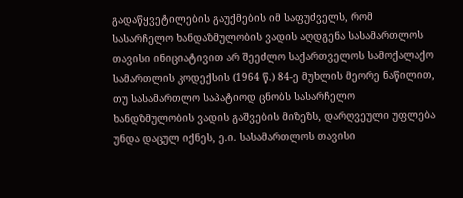გადაწყვეტილების გაუქმების იმ საფუძველს, რომ სასარჩელო ხანდაზმულობის ვადის აღდგენა სასამართლოს თავისი ინიციატივით არ შეეძლო საქართველოს სამოქალაქო სამართლის კოდექსის (1964 წ.) 84-ე მუხლის მეორე ნაწილით, თუ სასამართლო საპატიოდ ცნობს სასარჩელო ხანდზმულობის ვადის გაშვების მიზეზს, დარღვეული უფლება უნდა დაცულ იქნეს, ე.ი. სასამართლოს თავისი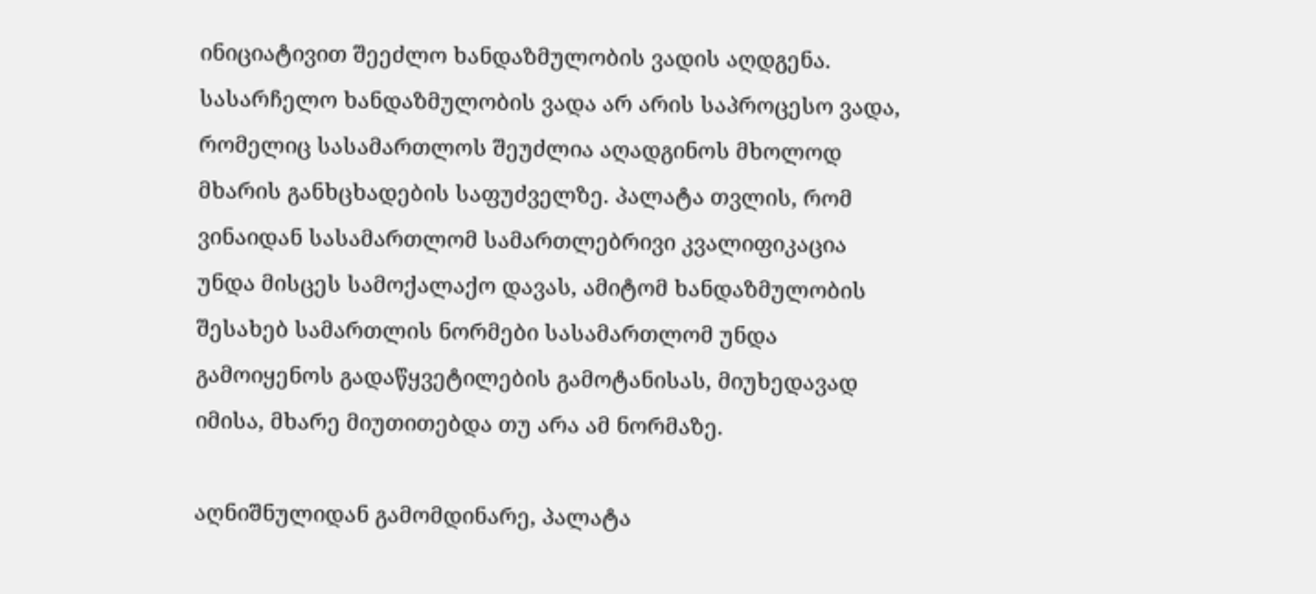ინიციატივით შეეძლო ხანდაზმულობის ვადის აღდგენა. სასარჩელო ხანდაზმულობის ვადა არ არის საპროცესო ვადა, რომელიც სასამართლოს შეუძლია აღადგინოს მხოლოდ მხარის განხცხადების საფუძველზე. პალატა თვლის, რომ ვინაიდან სასამართლომ სამართლებრივი კვალიფიკაცია უნდა მისცეს სამოქალაქო დავას, ამიტომ ხანდაზმულობის შესახებ სამართლის ნორმები სასამართლომ უნდა გამოიყენოს გადაწყვეტილების გამოტანისას, მიუხედავად იმისა, მხარე მიუთითებდა თუ არა ამ ნორმაზე.

აღნიშნულიდან გამომდინარე, პალატა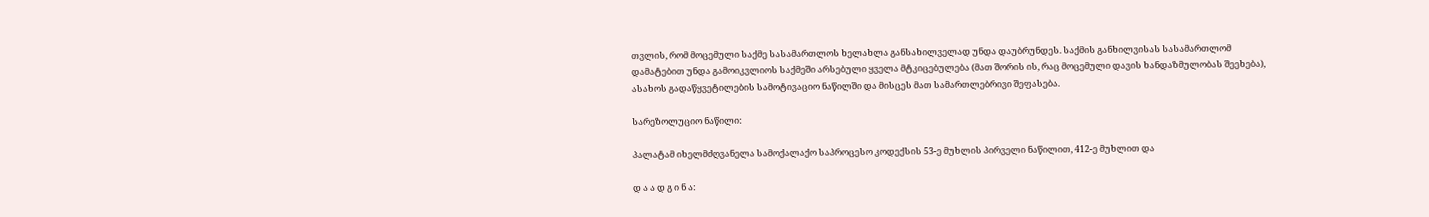თვლის, რომ მოცემული საქმე სასამართლოს ხელახლა განსახილველად უნდა დაუბრუნდეს. საქმის განხილვისას სასამართლომ დამატებით უნდა გამოიკვლიოს საქმეში არსებული ყველა მტკიცებულება (მათ შორის ის, რაც მოცემული დავის ხანდაზმულობას შეეხება), ასახოს გადაწყვეტილების სამოტივაციო ნაწილში და მისცეს მათ სამართლებრივი შეფასება.

სარეზოლუციო ნაწილი:

პალატამ იხელმძღვანელა სამოქალაქო საპროცესო კოდექსის 53-ე მუხლის პირველი ნაწილით, 412-ე მუხლით და

დ ა ა დ გ ი ნ ა: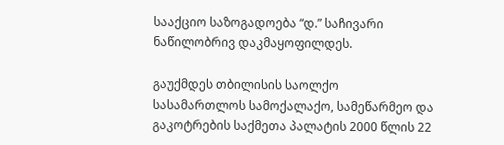სააქციო საზოგადოება “დ.” საჩივარი ნაწილობრივ დაკმაყოფილდეს.

გაუქმდეს თბილისის საოლქო სასამართლოს სამოქალაქო, სამეწარმეო და გაკოტრების საქმეთა პალატის 2000 წლის 22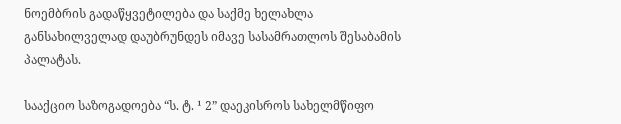ნოემბრის გადაწყვეტილება და საქმე ხელახლა განსახილველად დაუბრუნდეს იმავე სასამრათლოს შესაბამის პალატას.

სააქციო საზოგადოება “ს. ტ. ¹ 2” დაეკისროს სახელმწიფო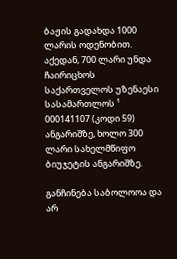ბაჟის გადახდა 1000 ლარის ოდენობით. აქედან, 700 ლარი უნდა ჩაირიცხოს საქართველოს უზენაესი სასამართლოს ¹ 000141107 (კოდი 59) ანგარიშზე, ხოლო 300 ლარი სახელმწიფო ბიუჯეტის ანგარიშზე.

განჩინება საბოლოოა და არ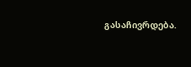გასაჩივრდება.